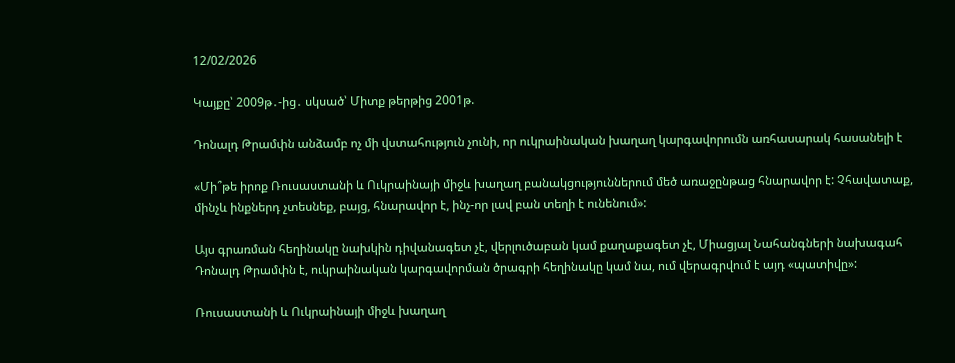12/02/2026

Կայքը՝ 2009թ․-ից․ սկսած՝ Միտք թերթից 2001թ.

Դոնալդ Թրամփն անձամբ ոչ մի վստահություն չունի, որ ուկրաինական խաղաղ կարգավորումն առհասարակ հասանելի է

«Մի՞թե իրոք Ռուսաստանի և Ուկրաինայի միջև խաղաղ բանակցություններում մեծ առաջընթաց հնարավոր է: Չհավատաք, մինչև ինքներդ չտեսնեք, բայց, հնարավոր է, ինչ-որ լավ բան տեղի է ունենում»:

Այս գրառման հեղինակը նախկին դիվանագետ չէ, վերլուծաբան կամ քաղաքագետ չէ, Միացյալ Նահանգների նախագահ Դոնալդ Թրամփն է, ուկրաինական կարգավորման ծրագրի հեղինակը կամ նա, ում վերագրվում է այդ «պատիվը»:

Ռուսաստանի և Ուկրաինայի միջև խաղաղ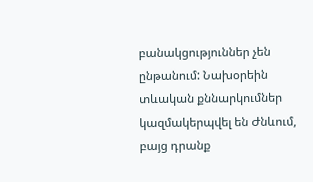բանակցություններ չեն ընթանում: Նախօրեին տևական քննարկումներ կազմակերպվել են Ժնևում, բայց դրանք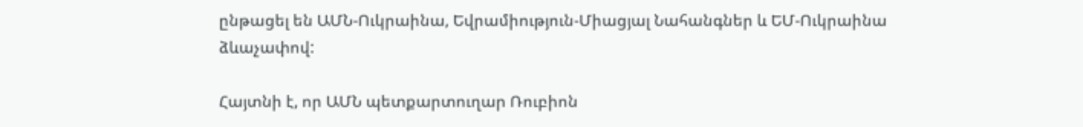ընթացել են ԱՄՆ-Ուկրաինա, Եվրամիություն-Միացյալ Նահանգներ և ԵՄ-Ուկրաինա ձևաչափով:

Հայտնի է, որ ԱՄՆ պետքարտուղար Ռուբիոն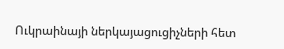Ուկրաինայի ներկայացուցիչների հետ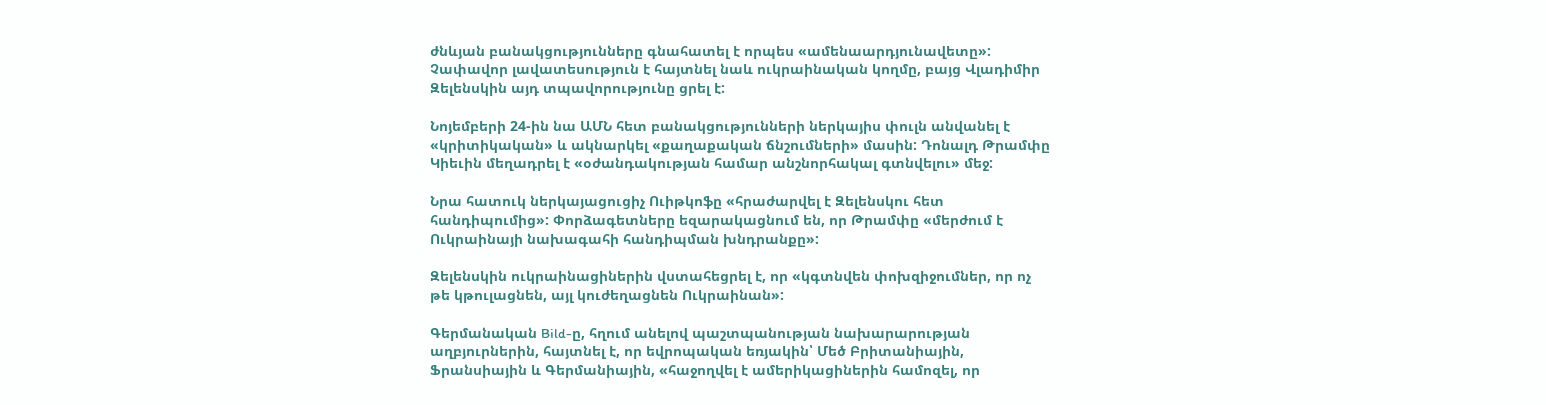ժնևյան բանակցությունները գնահատել է որպես «ամենաարդյունավետը»: Չափավոր լավատեսություն է հայտնել նաև ուկրաինական կողմը, բայց Վլադիմիր Զելենսկին այդ տպավորությունը ցրել է:

Նոյեմբերի 24-ին նա ԱՄՆ հետ բանակցությունների ներկայիս փուլն անվանել է «կրիտիկական» և ակնարկել «քաղաքական ճնշումների» մասին: Դոնալդ Թրամփը Կիեւին մեղադրել է «օժանդակության համար անշնորհակալ գտնվելու» մեջ:

Նրա հատուկ ներկայացուցիչ Ուիթկոֆը «հրաժարվել է Զելենսկու հետ հանդիպումից»: Փորձագետները եզարակացնում են, որ Թրամփը «մերժում է Ուկրաինայի նախագահի հանդիպման խնդրանքը»:

Զելենսկին ուկրաինացիներին վստահեցրել է, որ «կգտնվեն փոխզիջումներ, որ ոչ թե կթուլացնեն, այլ կուժեղացնեն Ուկրաինան»:

Գերմանական Bild-ը, հղում անելով պաշտպանության նախարարության աղբյուրներին, հայտնել է, որ եվրոպական եռյակին՝ Մեծ Բրիտանիային, Ֆրանսիային և Գերմանիային, «հաջողվել է ամերիկացիներին համոզել, որ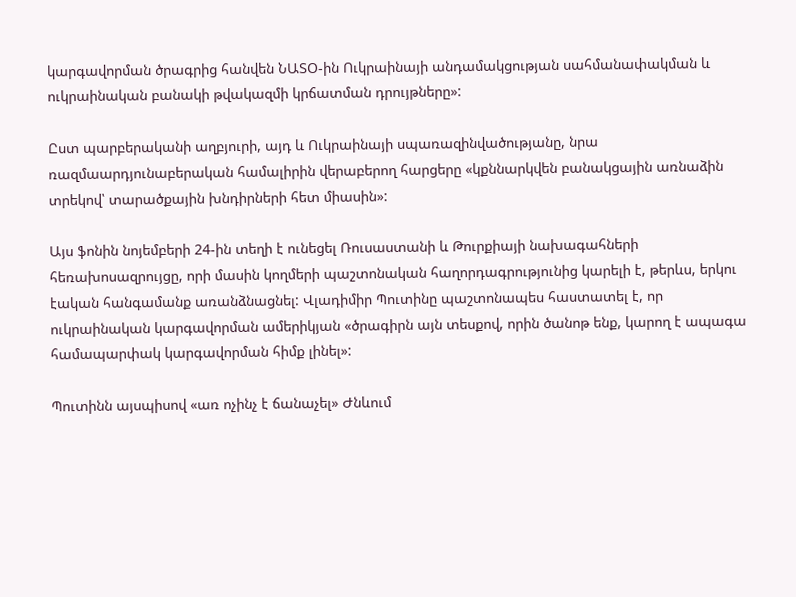կարգավորման ծրագրից հանվեն ՆԱՏՕ-ին Ուկրաինայի անդամակցության սահմանափակման և ուկրաինական բանակի թվակազմի կրճատման դրույթները»:

Ըստ պարբերականի աղբյուրի, այդ և Ուկրաինայի սպառազինվածությանը, նրա ռազմաարդյունաբերական համալիրին վերաբերող հարցերը «կքննարկվեն բանակցային առնաձին տրեկով՝ տարածքային խնդիրների հետ միասին»:

Այս ֆոնին նոյեմբերի 24-ին տեղի է ունեցել Ռուսաստանի և Թուրքիայի նախագահների հեռախոսազրույցը, որի մասին կողմերի պաշտոնական հաղորդագրությունից կարելի է, թերևս, երկու էական հանգամանք առանձնացնել: Վլադիմիր Պուտինը պաշտոնապես հաստատել է, որ ուկրաինական կարգավորման ամերիկյան «ծրագիրն այն տեսքով, որին ծանոթ ենք, կարող է ապագա համապարփակ կարգավորման հիմք լինել»:

Պուտինն այսպիսով «առ ոչինչ է ճանաչել» Ժնևում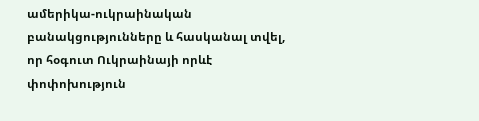ամերիկա-ուկրաինական բանակցությունները և հասկանալ տվել, որ հօգուտ Ուկրաինայի որևէ փոփոխություն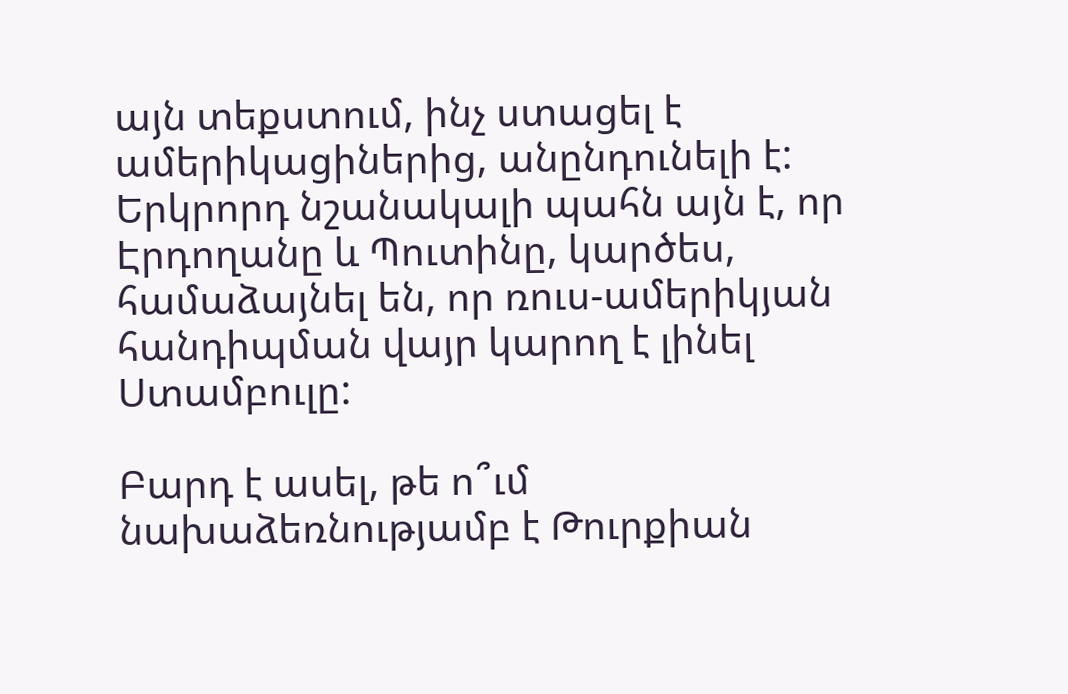այն տեքստում, ինչ ստացել է ամերիկացիներից, անընդունելի է: Երկրորդ նշանակալի պահն այն է, որ Էրդողանը և Պուտինը, կարծես, համաձայնել են, որ ռուս-ամերիկյան հանդիպման վայր կարող է լինել Ստամբուլը:

Բարդ է ասել, թե ո՞ւմ նախաձեռնությամբ է Թուրքիան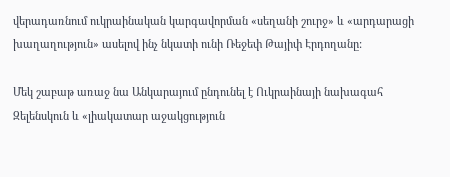վերադառնում ուկրաինական կարգավորման «սեղանի շուրջ» և «արդարացի խաղաղություն» ասելով ինչ նկատի ունի Ռեջեփ Թայիփ Էրդողանը:

Մեկ շաբաթ առաջ նա Անկարայում ընդունել է Ուկրաինայի նախագահ Զելենսկուն և «լիակատար աջակցություն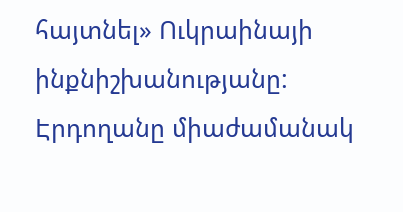հայտնել» Ուկրաինայի ինքնիշխանությանը: Էրդողանը միաժամանակ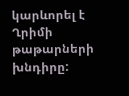կարևորել է Ղրիմի թաթարների խնդիրը: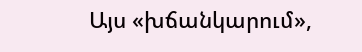Այս «խճանկարում»,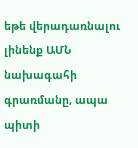եթե վերադառնալու լինենք ԱՄՆ նախագահի գրառմանը, ապա պիտի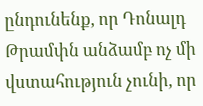ընդունենք, որ Դոնալդ Թրամփն անձամբ ոչ մի վստահություն չունի, որ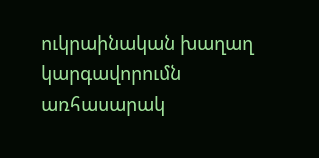ուկրաինական խաղաղ կարգավորումն առհասարակ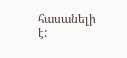հասանելի է: